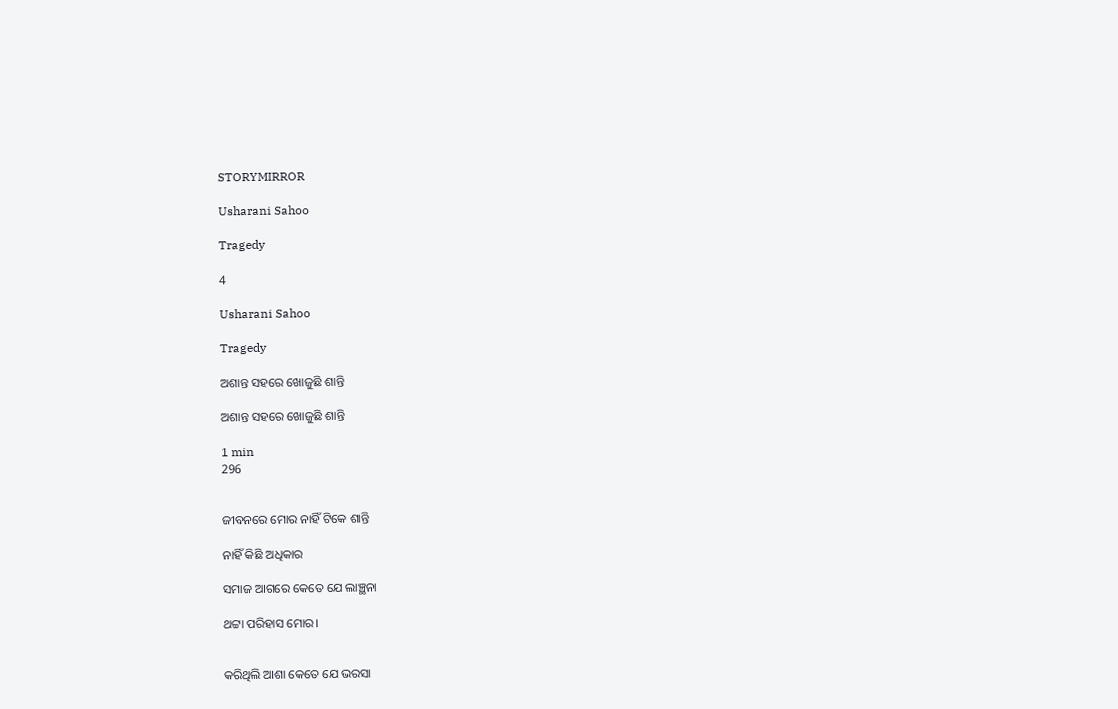STORYMIRROR

Usharani Sahoo

Tragedy

4

Usharani Sahoo

Tragedy

ଅଶାନ୍ତ ସହରେ ଖୋଜୁଛି ଶାନ୍ତି

ଅଶାନ୍ତ ସହରେ ଖୋଜୁଛି ଶାନ୍ତି

1 min
296


ଜୀବନରେ ମୋର ନାହିଁ ଟିକେ ଶାନ୍ତି

ନାହିଁ କିଛି ଅଧିକାର

ସମାଜ ଆଗରେ କେତେ ଯେ ଲାଞ୍ଛନା

ଥଟ୍ଟା ପରିହାସ ମୋର।


କରିଥିଲି ଆଶା କେତେ ଯେ ଭରସା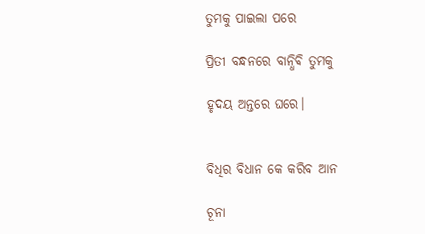ତୁମକୁ ପାଇଲା ପରେ

ପ୍ରିତୀ ବନ୍ଧନରେ ବାନ୍ଧିଵି ତୁମକୁ

ହୃଦୟ ଅନ୍ତରେ ଘରେ।


ବିଧିର ବିଧାନ କେ କରିବ ଆନ

ଚୂନା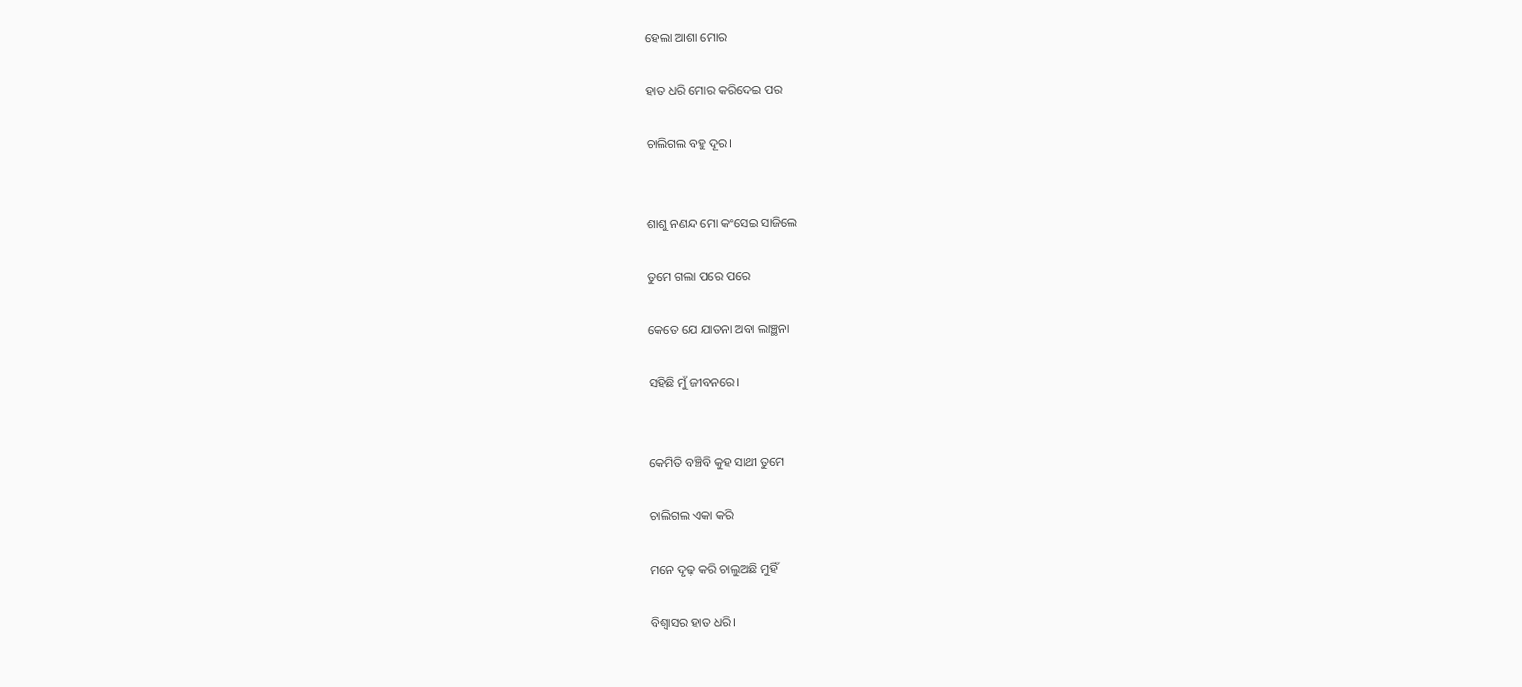ହେଲା ଆଶା ମୋର

ହାତ ଧରି ମୋର କରିଦେଇ ପର

ଚାଲିଗଲ ବହୁ ଦୂର।


ଶାଶୁ ନଣନ୍ଦ ମୋ କଂସେଇ ସାଜିଲେ

ତୁମେ ଗଲା ପରେ ପରେ

କେତେ ଯେ ଯାତନା ଅବା ଲାଞ୍ଛନା

ସହିଛି ମୁଁ ଜୀବନରେ।


କେମିତି ବଞ୍ଚିବି କୁହ ସାଥୀ ତୁମେ

ଚାଲିଗଲ ଏକା କରି

ମନେ ଦୃଢ଼ କରି ଚାଲୁଅଛି ମୁହିଁ

ବିଶ୍ୱାସର ହାତ ଧରି।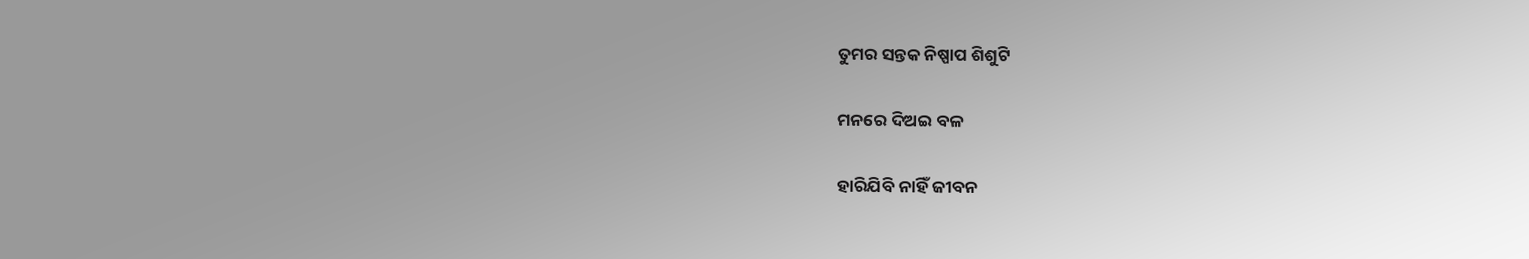ତୁମର ସନ୍ତକ ନିଷ୍ପାପ ଶିଶୁଟି

ମନରେ ଦିଅଇ ବଳ

ହାରିଯିବି ନାହିଁ ଜୀବନ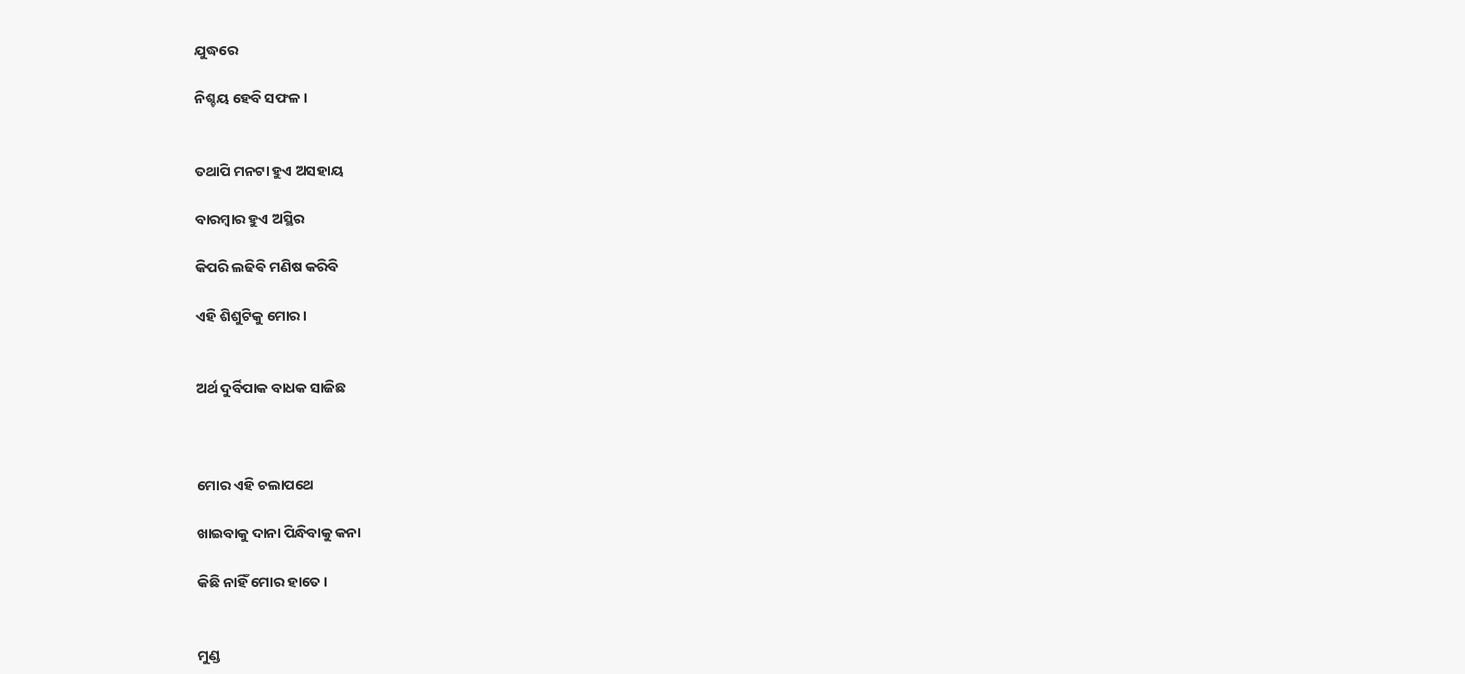ଯୁଦ୍ଧରେ

ନିଶ୍ଚୟ ହେବି ସଫଳ।


ତଥାପି ମନଟା ହୁଏ ଅସହାୟ

ବାରମ୍ବାର ହୁଏ ଅସ୍ଥିର

କିପରି ଲଢିଵି ମଣିଷ କରିବି

ଏହି ଶିଶୁଟିକୁ ମୋର।


ଅର୍ଥ ଦୁର୍ବିପାକ ବାଧକ ସାଜିଛ



ମୋର ଏହି ଚଲାପଥେ

ଖାଇବାକୁ ଦାନା ପିନ୍ଧିବାକୁ କନା

କିଛି ନାହିଁ ମୋର ହାତେ।


ମୁଣ୍ଡ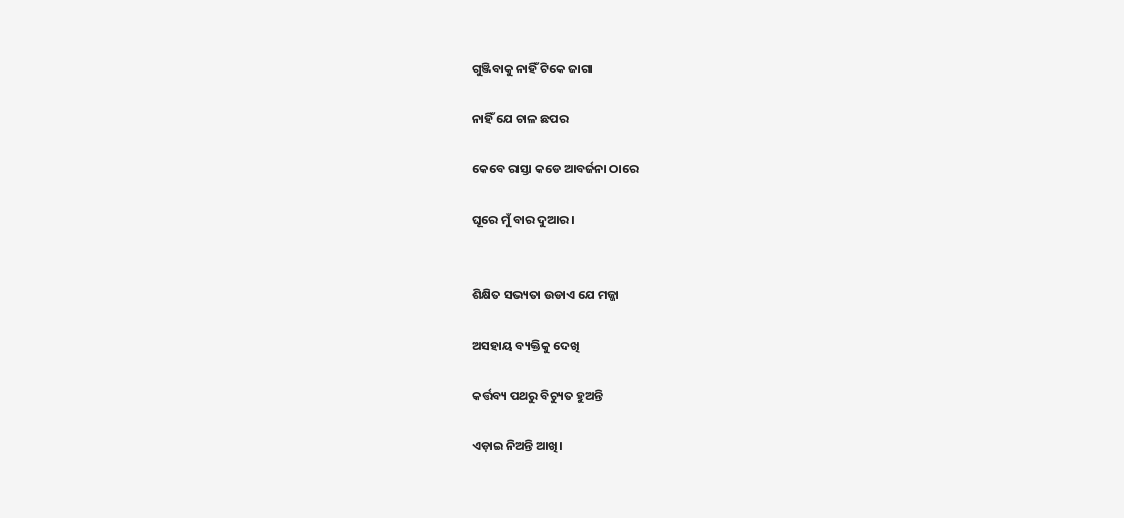ଗୁଞ୍ଜିବାକୁ ନାହିଁ ଟିକେ ଜାଗା

ନାହିଁ ଯେ ଚାଳ ଛପର

କେବେ ରାସ୍ତା କଡେ ଆବର୍ଜନା ଠାରେ

ଘୂରେ ମୁଁ ବାର ଦୁଆର।


ଶିକ୍ଷିତ ସଭ୍ୟତା ଉଡାଏ ଯେ ମଜ୍ଜା

ଅସହାୟ ବ୍ୟକ୍ତିକୁ ଦେଖି

କର୍ତ୍ତବ୍ୟ ପଥରୁ ବିଚ୍ୟୁତ ହୁଅନ୍ତି

ଏଡ଼ାଇ ନିଅନ୍ତି ଆଖି।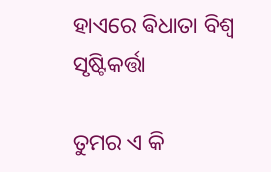ହାଏରେ ଵିଧାତା ବିଶ୍ୱ ସୃଷ୍ଟିକର୍ତ୍ତା

ତୁମର ଏ କି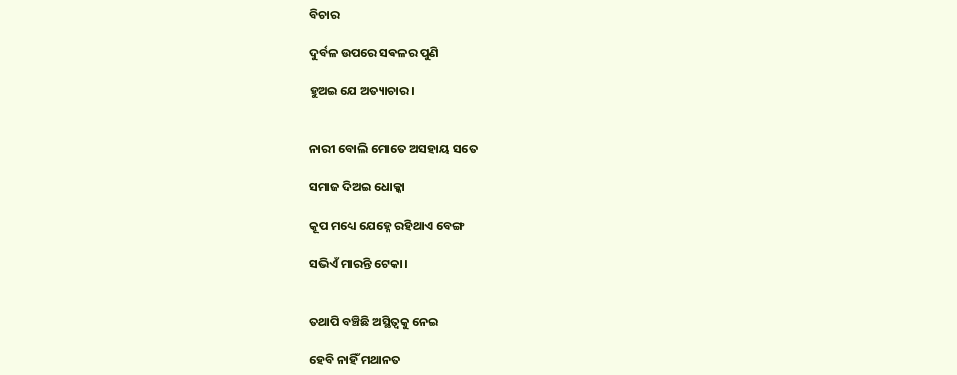ବିଚାର

ଦୁର୍ବଳ ଉପରେ ସଵଳର ପୁଣି

ହୁଅଇ ଯେ ଅତ୍ୟାଚାର।


ନାରୀ ବୋଲି ମୋତେ ଅସହାୟ ସତେ

ସମାଜ ଦିଅଇ ଧୋକ୍କା

କୂପ ମଧ୍ୟେ ଯେହ୍ନେ ରହିଥାଏ ବେଙ୍ଗ

ସଭିଏଁ ମାରନ୍ତି ଟେକା।


ତଥାପି ବଞ୍ଚିଛି ଅସ୍ଥିତ୍ୱକୁ ନେଇ

ହେବି ନାହିଁ ମଥାନତ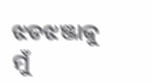ଝଡଝଞ୍ଜାକୁ ମୁଁ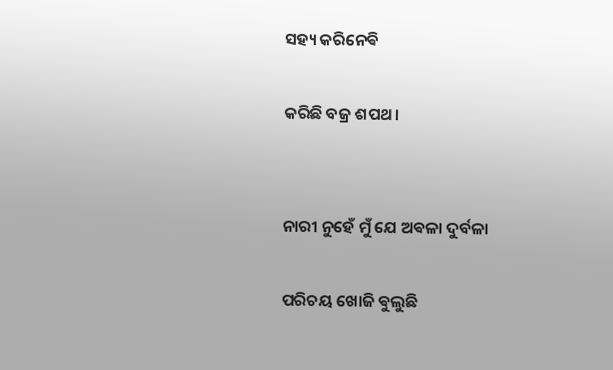ସହ୍ୟ କରିନେଵି

କରିଛି ବଜ୍ର ଶପଥ।


ନାରୀ ନୁହେଁ ମୁଁ ଯେ ଅଵଳା ଦୁର୍ବଳା

ପରିଚୟ ଖୋଜି ଵୁଲୁଛି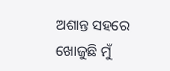ଅଶାନ୍ତ ସହରେ ଖୋଜୁଛି ମୁଁ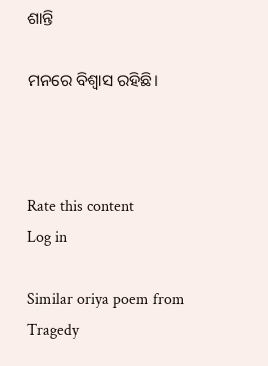ଶାନ୍ତି

ମନରେ ବିଶ୍ୱାସ ରହିଛି।



Rate this content
Log in

Similar oriya poem from Tragedy